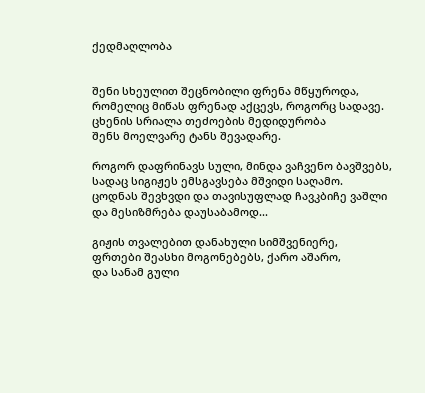ქედმაღლობა


შენი სხეულით შეცნობილი ფრენა მწყუროდა,
რომელიც მიწას ფრენად აქცევს, როგორც სადავე.
ცხენის სრიალა თეძოების მედიდურობა
შენს მოელვარე ტანს შევადარე.

როგორ დაფრინავს სული, მინდა ვაჩვენო ბავშვებს,
სადაც სიგიჟეს ემსგავსება მშვიდი საღამო.
ცოდნას შევხვდი და თავისუფლად ჩავკბიჩე ვაშლი
და მესიზმრება დაუსაბამოდ...

გიჟის თვალებით დანახული სიმშვენიერე,
ფრთები შეასხი მოგონებებს, ქარო აშარო,
და სანამ გული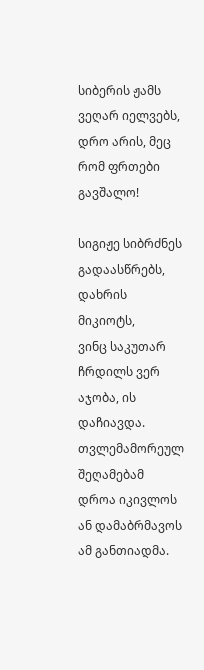სიბერის ჟამს ვეღარ იელვებს,
დრო არის, მეც რომ ფრთები გავშალო!

სიგიჟე სიბრძნეს გადაასწრებს, დახრის მიკიოტს,
ვინც საკუთარ ჩრდილს ვერ აჯობა, ის დაჩიავდა.
თვლემამორეულ შეღამებამ დროა იკივლოს
ან დამაბრმავოს ამ განთიადმა.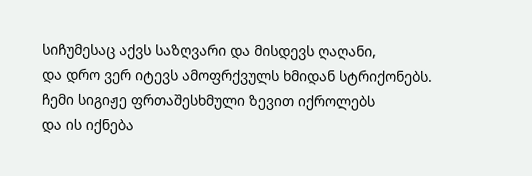სიჩუმესაც აქვს საზღვარი და მისდევს ღაღანი,
და დრო ვერ იტევს ამოფრქვულს ხმიდან სტრიქონებს.
ჩემი სიგიჟე ფრთაშესხმული ზევით იქროლებს
და ის იქნება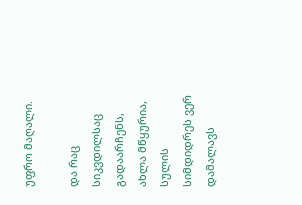უფრო მაღალი.

და რაც სიკვდილსაც გადაარჩენს, ახლა მწყურია,
სულის სიმდიდრეს ვერ დამალავს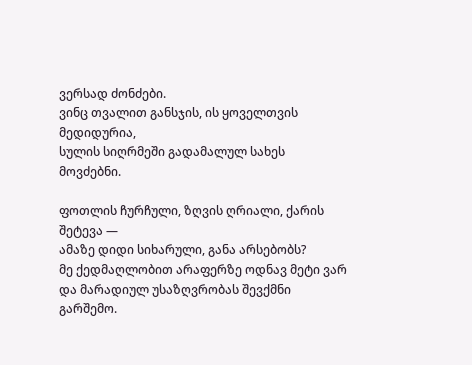ვერსად ძონძები.
ვინც თვალით განსჯის, ის ყოველთვის მედიდურია,
სულის სიღრმეში გადამალულ სახეს მოვძებნი.

ფოთლის ჩურჩული, ზღვის ღრიალი, ქარის შეტევა —
ამაზე დიდი სიხარული, განა არსებობს?
მე ქედმაღლობით არაფერზე ოდნავ მეტი ვარ
და მარადიულ უსაზღვრობას შევქმნი გარშემო.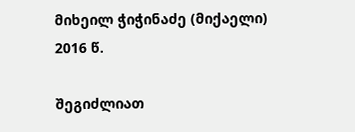მიხეილ ჭიჭინაძე (მიქაელი)
2016 წ.

შეგიძლიათ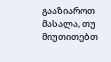გააზიაროთ მასალა, თუ მიუთითებთ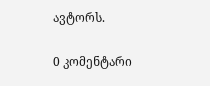ავტორს.

0 კომენტარი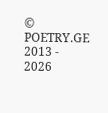© POETRY.GE 2013 - 2026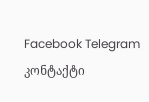Facebook Telegram კონტაქტი